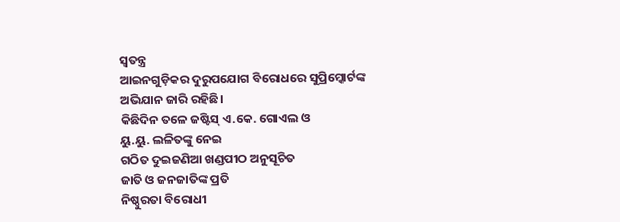ସ୍ବତନ୍ତ୍ର
ଆଇନଗୁଡ଼ିକର ଦୁରୁପଯୋଗ ବିରୋଧରେ ସୁପ୍ରିମ୍କୋର୍ଟଙ୍କ
ଅଭିଯାନ ଜାରି ରହିଛି।
କିଛିଦିନ ତଳେ ଜଷ୍ଟିସ୍ ଏ.କେ. ଗୋଏଲ ଓ
ୟୁ.ୟୁ. ଲଳିତଙ୍କୁ ନେଇ
ଗଠିତ ଦୁଇଜଣିଆ ଖଣ୍ଡପୀଠ ଅନୁସୂଚିତ
ଜାତି ଓ ଜନଜାତିଙ୍କ ପ୍ରତି
ନିଷ୍ଠୁରତା ବିରୋଧୀ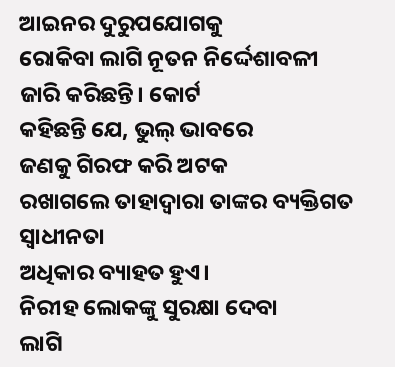ଆଇନର ଦୁରୁପଯୋଗକୁ
ରୋକିବା ଲାଗି ନୂତନ ନିର୍ଦ୍ଦେଶାବଳୀ
ଜାରି କରିଛନ୍ତି। କୋର୍ଟ
କହିଛନ୍ତି ଯେ, ଭୁଲ୍ ଭାବରେ
ଜଣକୁ ଗିରଫ କରି ଅଟକ
ରଖାଗଲେ ତାହାଦ୍ୱାରା ତାଙ୍କର ବ୍ୟକ୍ତିଗତ ସ୍ବାଧୀନତା
ଅଧିକାର ବ୍ୟାହତ ହୁଏ।
ନିରୀହ ଲୋକଙ୍କୁ ସୁରକ୍ଷା ଦେବା
ଲାଗି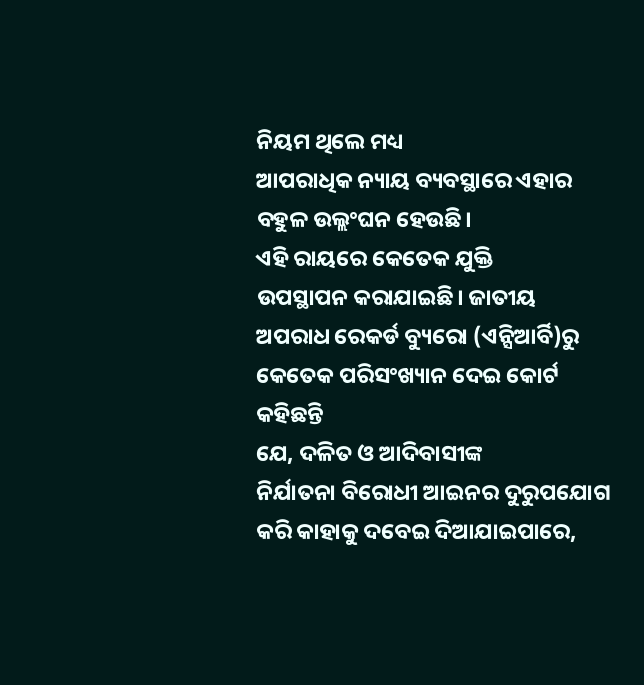ନିୟମ ଥିଲେ ମଧ୍ୟ
ଆପରାଧିକ ନ୍ୟାୟ ବ୍ୟବସ୍ଥାରେ ଏହାର
ବହୁଳ ଉଲ୍ଲଂଘନ ହେଉଛି।
ଏହି ରାୟରେ କେତେକ ଯୁକ୍ତି
ଉପସ୍ଥାପନ କରାଯାଇଛି। ଜାତୀୟ
ଅପରାଧ ରେକର୍ଡ ବ୍ୟୁରୋ (ଏନ୍ସିଆର୍ବି)ରୁ
କେତେକ ପରିସଂଖ୍ୟାନ ଦେଇ କୋର୍ଟ କହିଛନ୍ତି
ଯେ, ଦଳିତ ଓ ଆଦିବାସୀଙ୍କ
ନିର୍ଯାତନା ବିରୋଧୀ ଆଇନର ଦୁରୁପଯୋଗ
କରି କାହାକୁ ଦବେଇ ଦିଆଯାଇପାରେ,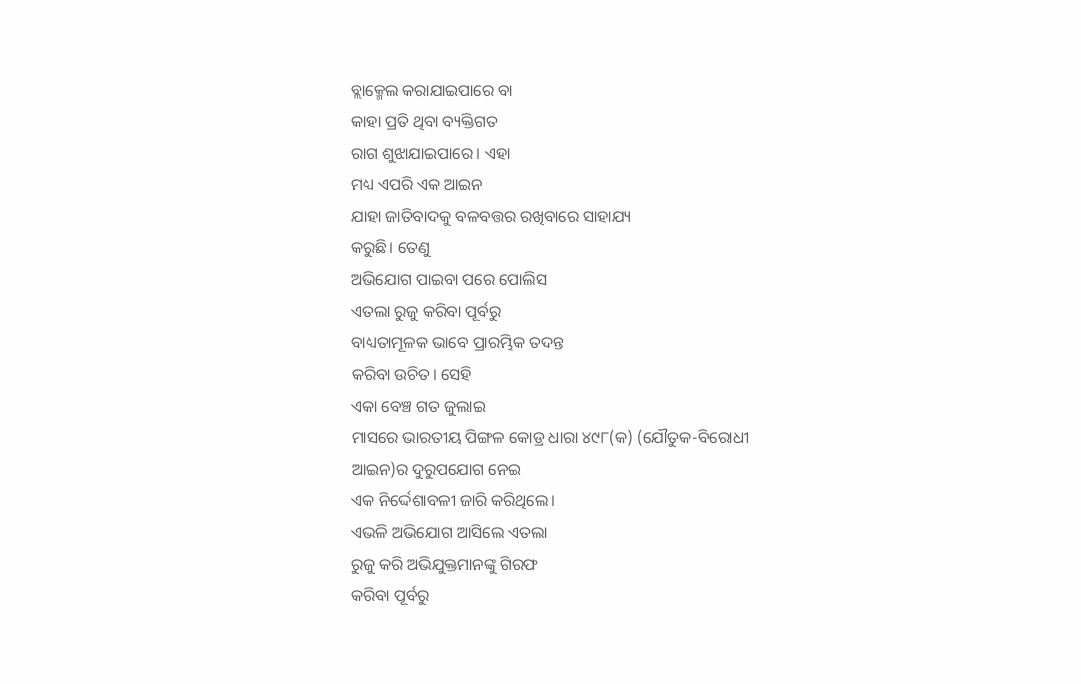ବ୍ଲାକ୍ମେଲ କରାଯାଇପାରେ ବା
କାହା ପ୍ରତି ଥିବା ବ୍ୟକ୍ତିଗତ
ରାଗ ଶୁଝାଯାଇପାରେ। ଏହା
ମଧ୍ୟ ଏପରି ଏକ ଆଇନ
ଯାହା ଜାତିବାଦକୁ ବଳବତ୍ତର ରଖିବାରେ ସାହାଯ୍ୟ
କରୁଛି। ତେଣୁ
ଅଭିଯୋଗ ପାଇବା ପରେ ପୋଲିସ
ଏତଲା ରୁଜୁ କରିବା ପୂର୍ବରୁ
ବାଧ୍ୟତାମୂଳକ ଭାବେ ପ୍ରାରମ୍ଭିକ ତଦନ୍ତ
କରିବା ଉଚିତ। ସେହି
ଏକା ବେଞ୍ଚ ଗତ ଜୁଲାଇ
ମାସରେ ଭାରତୀୟ ପିଙ୍ଗଳ କୋଡ୍ର ଧାରା ୪୯୮(କ) (ଯୌତୁକ-ବିରୋଧୀ
ଆଇନ)ର ଦୁରୁପଯୋଗ ନେଇ
ଏକ ନିର୍ଦ୍ଦେଶାବଳୀ ଜାରି କରିଥିଲେ।
ଏଭଳି ଅଭିଯୋଗ ଆସିଲେ ଏତଲା
ରୁଜୁ କରି ଅଭିଯୁକ୍ତମାନଙ୍କୁ ଗିରଫ
କରିବା ପୂର୍ବରୁ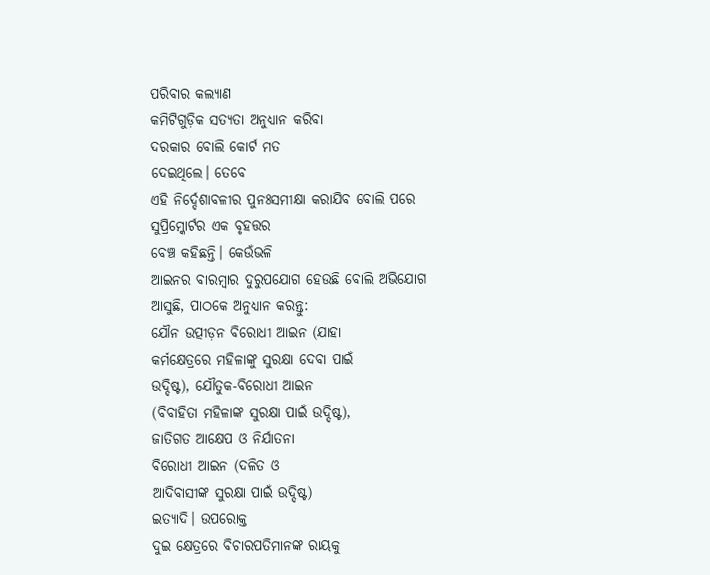ପରିବାର କଲ୍ୟାଣ
କମିଟିଗୁଡ଼ିକ ସତ୍ୟତା ଅନୁଧ୍ୟାନ କରିବା
ଦରକାର ବୋଲି କୋର୍ଟ ମତ
ଦେଇଥିଲେ। ତେବେ
ଏହି ନିର୍ଦ୍ଦେଶାବଳୀର ପୁନଃସମୀକ୍ଷା କରାଯିବ ବୋଲି ପରେ
ସୁପ୍ରିମ୍କୋର୍ଟର ଏକ ବୃହତ୍ତର
ବେଞ୍ଚ କହିଛନ୍ତି। କେଉଁଭଳି
ଆଇନର ବାରମ୍ବାର ଦୁରୁପଯୋଗ ହେଉଛି ବୋଲି ଅଭିଯୋଗ
ଆସୁଛି, ପାଠକେ ଅନୁଧ୍ୟାନ କରନ୍ତୁ:
ଯୌନ ଉତ୍ପୀଡ଼ନ ବିରୋଧୀ ଆଇନ (ଯାହା
କର୍ମକ୍ଷେତ୍ରରେ ମହିଳାଙ୍କୁ ସୁରକ୍ଷା ଦେବା ପାଇଁ
ଉଦ୍ଦିଷ୍ଟ), ଯୌତୁକ-ବିରୋଧୀ ଆଇନ
(ବିବାହିତା ମହିଳାଙ୍କ ସୁରକ୍ଷା ପାଇଁ ଉଦ୍ଦିଷ୍ଟ),
ଜାତିଗତ ଆକ୍ଷେପ ଓ ନିର୍ଯାତନା
ବିରୋଧୀ ଆଇନ (ଦଳିତ ଓ
ଆଦିବାସୀଙ୍କ ସୁରକ୍ଷା ପାଇଁ ଉଦ୍ଦିଷ୍ଟ)
ଇତ୍ୟାଦି। ଉପରୋକ୍ତ
ଦୁଇ କ୍ଷେତ୍ରରେ ବିଚାରପତିମାନଙ୍କ ରାୟକୁ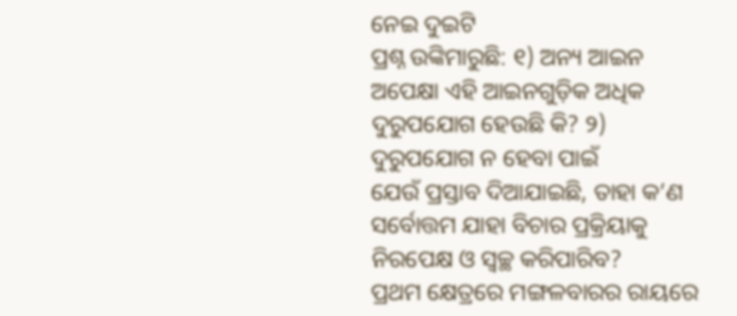ନେଇ ଦୁଇଟି
ପ୍ରଶ୍ନ ଉଙ୍କିମାରୁଛି: ୧) ଅନ୍ୟ ଆଇନ
ଅପେକ୍ଷା ଏହି ଆଇନଗୁଡ଼ିକ ଅଧିକ
ଦୁରୁପଯୋଗ ହେଉଛି କି? ୨)
ଦୁରୁପଯୋଗ ନ ହେବା ପାଇଁ
ଯେଉଁ ପ୍ରସ୍ତାବ ଦିଆଯାଇଛି, ତାହା କ’ଣ
ସର୍ବୋତ୍ତମ ଯାହା ବିଚାର ପ୍ରକ୍ରିୟାକୁ
ନିରପେକ୍ଷ ଓ ସ୍ବଚ୍ଛ କରିପାରିବ?
ପ୍ରଥମ କ୍ଷେତ୍ରରେ ମଙ୍ଗଳବାରର ରାୟରେ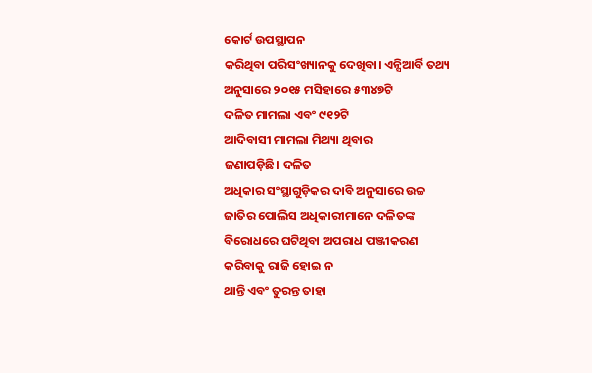କୋର୍ଟ ଉପସ୍ଥାପନ
କରିଥିବା ପରିସଂଖ୍ୟାନକୁ ଦେଖିବା। ଏନ୍ସିଆର୍ବି ତଥ୍ୟ
ଅନୁସାରେ ୨୦୧୫ ମସିହାରେ ୫୩୪୭ଟି
ଦଳିତ ମାମଲା ଏବଂ ୯୧୨ଟି
ଆଦିବାସୀ ମାମଲା ମିଥ୍ୟା ଥିବାର
ଜଣାପଡ଼ିଛି। ଦଳିତ
ଅଧିକାର ସଂସ୍ଥାଗୁଡ଼ିକର ଦାବି ଅନୁସାରେ ଉଚ୍ଚ
ଜାତିର ପୋଲିସ ଅଧିକାରୀମାନେ ଦଳିତଙ୍କ
ବିରୋଧରେ ଘଟିଥିବା ଅପରାଧ ପଞ୍ଜୀକରଣ
କରିବାକୁ ରାଜି ହୋଇ ନ
ଥାନ୍ତି ଏବଂ ତୁରନ୍ତ ତାହା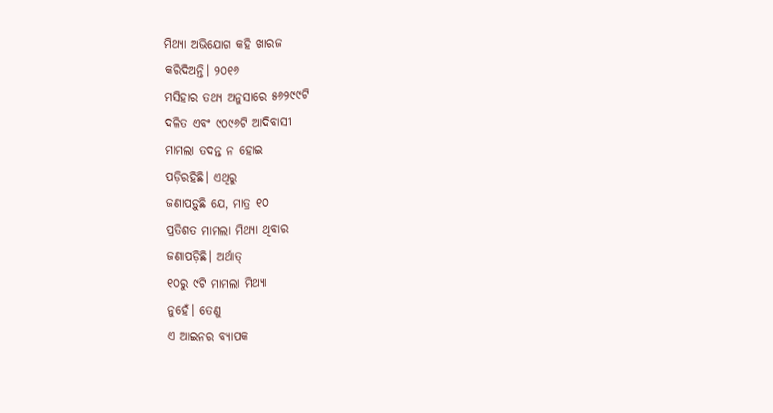ମିଥ୍ୟା ଅଭିଯୋଗ କହି ଖାରଜ
କରିଦିଅନ୍ତି। ୨୦୧୬
ମସିହାର ତଥ୍ୟ ଅନୁସାରେ ୫୬୨୯୯ଟି
ଦଳିତ ଏବଂ ୯୦୯୬ଟି ଆଦିବାସୀ
ମାମଲା ତଦନ୍ତ ନ ହୋଇ
ପଡ଼ିରହିଛି। ଏଥିରୁ
ଜଣାପଡ଼ୁଛି ଯେ, ମାତ୍ର ୧୦
ପ୍ରତିଶତ ମାମଲା ମିଥ୍ୟା ଥିବାର
ଜଣାପଡ଼ିଛି। ଅର୍ଥାତ୍
୧୦ରୁ ୯ଟି ମାମଲା ମିଥ୍ୟା
ନୁହେଁ। ତେଣୁ
ଏ ଆଇନର ବ୍ୟାପକ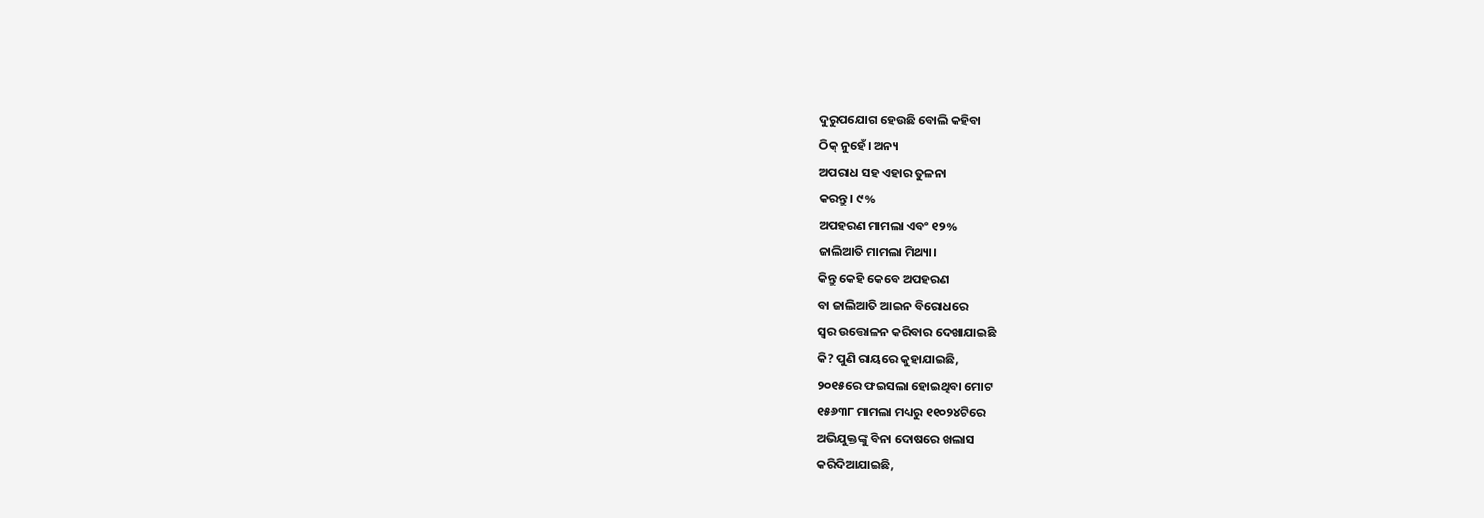ଦୁରୁପଯୋଗ ହେଉଛି ବୋଲି କହିବା
ଠିକ୍ ନୁହେଁ। ଅନ୍ୟ
ଅପରାଧ ସହ ଏହାର ତୁଳନା
କରନ୍ତୁ। ୯%
ଅପହରଣ ମାମଲା ଏବଂ ୧୨%
ଜାଲିଆତି ମାମଲା ମିଥ୍ୟା।
କିନ୍ତୁ କେହି କେବେ ଅପହରଣ
ବା ଜାଲିଆତି ଆଇନ ବିରୋଧରେ
ସ୍ବର ଉତ୍ତୋଳନ କରିବାର ଦେଖାଯାଇଛି
କି? ପୁଣି ରାୟରେ କୁହାଯାଇଛି,
୨୦୧୫ରେ ଫଇସଲା ହୋଇଥିବା ମୋଟ
୧୫୬୩୮ ମାମଲା ମଧ୍ୟରୁ ୧୧୦୨୪ଟିରେ
ଅଭିଯୁକ୍ତଙ୍କୁ ବିନା ଦୋଷରେ ଖଲାସ
କରିଦିଆଯାଇଛି,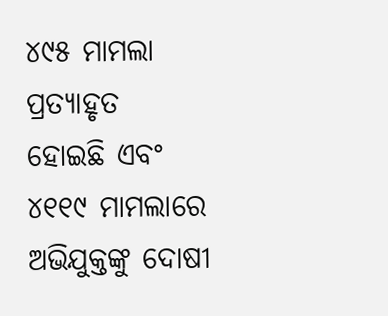୪୯୫ ମାମଲା ପ୍ରତ୍ୟାହୃତ
ହୋଇଛି ଏବଂ ୪୧୧୯ ମାମଲାରେ
ଅଭିଯୁକ୍ତଙ୍କୁ ଦୋଷୀ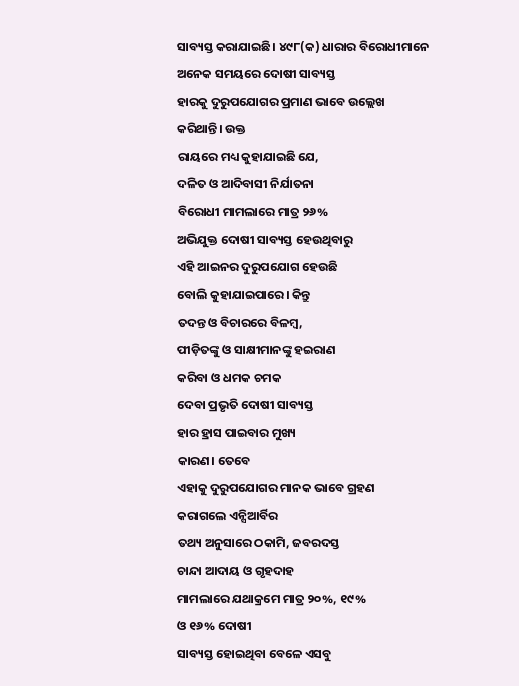ସାବ୍ୟସ୍ତ କରାଯାଇଛି। ୪୯୮(କ) ଧାରାର ବିରୋଧୀମାନେ
ଅନେକ ସମୟରେ ଦୋଷୀ ସାବ୍ୟସ୍ତ
ହାରକୁ ଦୁରୁପଯୋଗର ପ୍ରମାଣ ଭାବେ ଉଲ୍ଲେଖ
କରିଥାନ୍ତି। ଉକ୍ତ
ରାୟରେ ମଧ୍ୟ କୁହାଯାଇଛି ଯେ,
ଦଳିତ ଓ ଆଦିବାସୀ ନିର୍ଯାତନା
ବିରୋଧୀ ମାମଲାରେ ମାତ୍ର ୨୬%
ଅଭିଯୁକ୍ତ ଦୋଷୀ ସାବ୍ୟସ୍ତ ହେଉଥିବାରୁ
ଏହି ଆଇନର ଦୁରୁପଯୋଗ ହେଉଛି
ବୋଲି କୁହାଯାଇପାରେ। କିନ୍ତୁ
ତଦନ୍ତ ଓ ବିଚାରରେ ବିଳମ୍ବ,
ପୀଡ଼ିତଙ୍କୁ ଓ ସାକ୍ଷୀମାନଙ୍କୁ ହଇରାଣ
କରିବା ଓ ଧମକ ଚମକ
ଦେବା ପ୍ରଭୃତି ଦୋଷୀ ସାବ୍ୟସ୍ତ
ହାର ହ୍ରାସ ପାଇବାର ମୁଖ୍ୟ
କାରଣ। ତେବେ
ଏହାକୁ ଦୁରୁପଯୋଗର ମାନକ ଭାବେ ଗ୍ରହଣ
କରାଗଲେ ଏନ୍ସିଆର୍ବିର
ତଥ୍ୟ ଅନୁସାରେ ଠକାମି, ଜବରଦସ୍ତ
ଚାନ୍ଦା ଆଦାୟ ଓ ଗୃହଦାହ
ମାମଲାରେ ଯଥାକ୍ରମେ ମାତ୍ର ୨୦%, ୧୯%
ଓ ୧୬% ଦୋଷୀ
ସାବ୍ୟସ୍ତ ହୋଇଥିବା ବେଳେ ଏସବୁ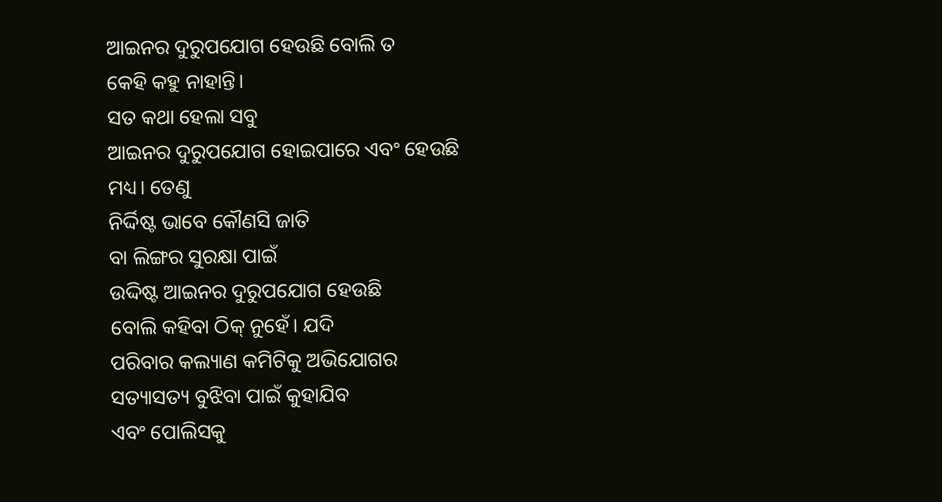ଆଇନର ଦୁରୁପଯୋଗ ହେଉଛି ବୋଲି ତ
କେହି କହୁ ନାହାନ୍ତି।
ସତ କଥା ହେଲା ସବୁ
ଆଇନର ଦୁରୁପଯୋଗ ହୋଇପାରେ ଏବଂ ହେଉଛି
ମଧ୍ୟ। ତେଣୁ
ନିର୍ଦ୍ଦିଷ୍ଟ ଭାବେ କୌଣସି ଜାତି
ବା ଲିଙ୍ଗର ସୁରକ୍ଷା ପାଇଁ
ଉଦ୍ଦିଷ୍ଟ ଆଇନର ଦୁରୁପଯୋଗ ହେଉଛି
ବୋଲି କହିବା ଠିକ୍ ନୁହେଁ। ଯଦି
ପରିବାର କଲ୍ୟାଣ କମିଟିକୁ ଅଭିଯୋଗର
ସତ୍ୟାସତ୍ୟ ବୁଝିବା ପାଇଁ କୁହାଯିବ
ଏବଂ ପୋଲିସକୁ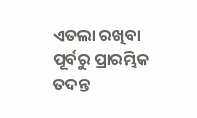ଏତଲା ରଖିବା
ପୂର୍ବରୁ ପ୍ରାରମ୍ଭିକ ତଦନ୍ତ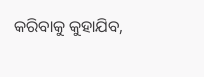କରିବାକୁ କୁହାଯିବ,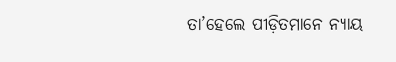ତା’ହେଲେ ପୀଡ଼ିତମାନେ ନ୍ୟାୟ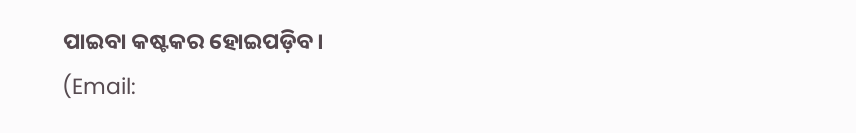ପାଇବା କଷ୍ଟକର ହୋଇପଡ଼ିବ।
(Email: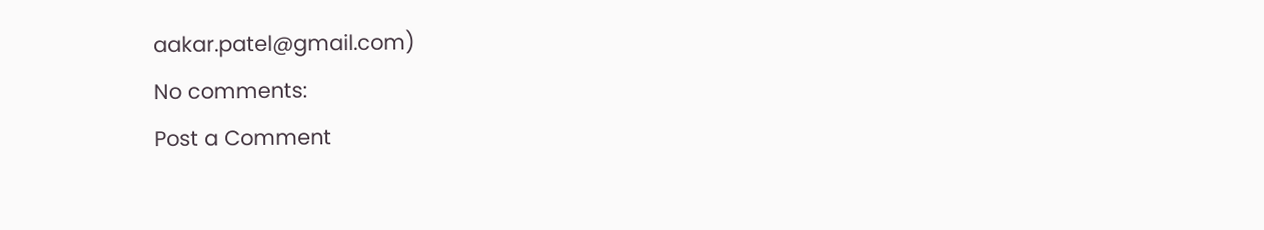aakar.patel@gmail.com)
No comments:
Post a Comment